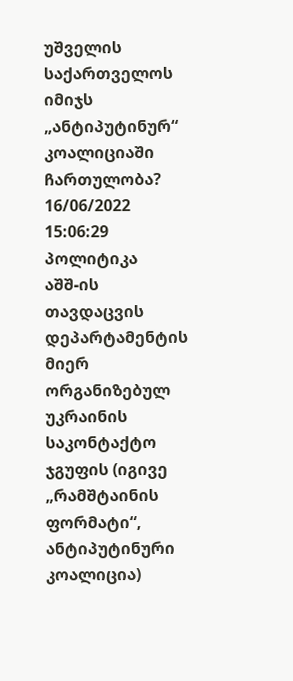უშველის საქართველოს იმიჯს „ანტიპუტინურ“ კოალიციაში ჩართულობა?
16/06/2022 15:06:29 პოლიტიკა
აშშ-ის თავდაცვის დეპარტამენტის მიერ ორგანიზებულ უკრაინის საკონტაქტო ჯგუფის (იგივე „რამშტაინის ფორმატი“, ანტიპუტინური კოალიცია)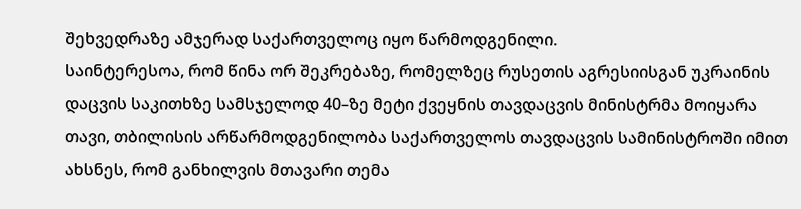შეხვედრაზე ამჯერად საქართველოც იყო წარმოდგენილი.
საინტერესოა, რომ წინა ორ შეკრებაზე, რომელზეც რუსეთის აგრესიისგან უკრაინის დაცვის საკითხზე სამსჯელოდ 40–ზე მეტი ქვეყნის თავდაცვის მინისტრმა მოიყარა თავი, თბილისის არწარმოდგენილობა საქართველოს თავდაცვის სამინისტროში იმით ახსნეს, რომ განხილვის მთავარი თემა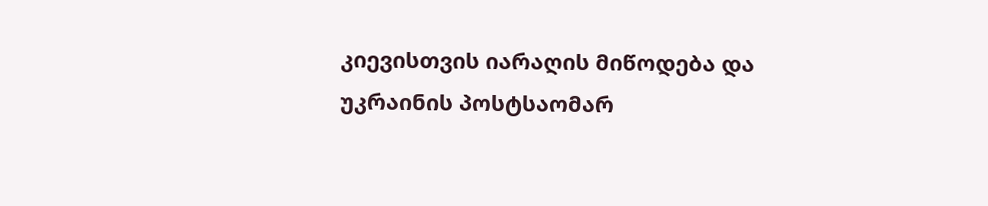კიევისთვის იარაღის მიწოდება და უკრაინის პოსტსაომარ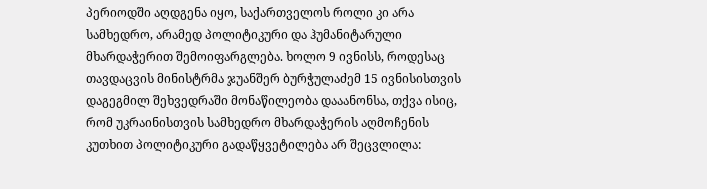პერიოდში აღდგენა იყო, საქართველოს როლი კი არა სამხედრო, არამედ პოლიტიკური და ჰუმანიტარული მხარდაჭერით შემოიფარგლება. ხოლო 9 ივნისს, როდესაც თავდაცვის მინისტრმა ჯუანშერ ბურჭულაძემ 15 ივნისისთვის დაგეგმილ შეხვედრაში მონაწილეობა დააანონსა, თქვა ისიც, რომ უკრაინისთვის სამხედრო მხარდაჭერის აღმოჩენის კუთხით პოლიტიკური გადაწყვეტილება არ შეცვლილა: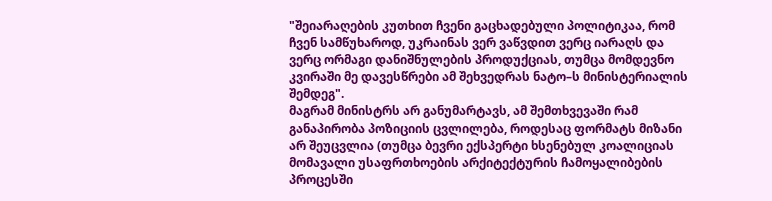"შეიარაღების კუთხით ჩვენი გაცხადებული პოლიტიკაა, რომ ჩვენ სამწუხაროდ, უკრაინას ვერ ვაწვდით ვერც იარაღს და ვერც ორმაგი დანიშნულების პროდუქციას, თუმცა მომდევნო კვირაში მე დავესწრები ამ შეხვედრას ნატო–ს მინისტერიალის შემდეგ".
მაგრამ მინისტრს არ განუმარტავს, ამ შემთხვევაში რამ განაპირობა პოზიციის ცვლილება, როდესაც ფორმატს მიზანი არ შეუცვლია (თუმცა ბევრი ექსპერტი ხსენებულ კოალიციას მომავალი უსაფრთხოების არქიტექტურის ჩამოყალიბების პროცესში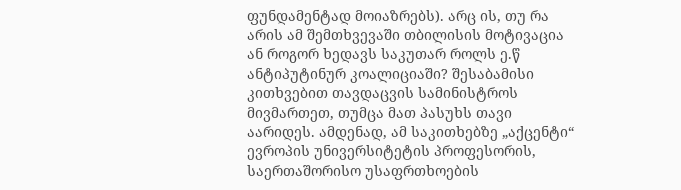ფუნდამენტად მოიაზრებს). არც ის, თუ რა არის ამ შემთხვევაში თბილისის მოტივაცია ან როგორ ხედავს საკუთარ როლს ე.წ ანტიპუტინურ კოალიციაში? შესაბამისი კითხვებით თავდაცვის სამინისტროს მივმართეთ, თუმცა მათ პასუხს თავი აარიდეს. ამდენად, ამ საკითხებზე „აქცენტი“ ევროპის უნივერსიტეტის პროფესორის, საერთაშორისო უსაფრთხოების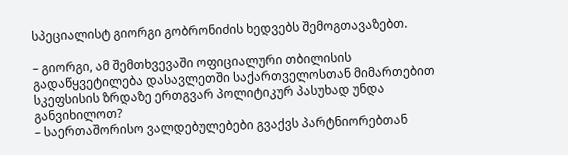სპეციალისტ გიორგი გობრონიძის ხედვებს შემოგთავაზებთ.

– გიორგი, ამ შემთხვევაში ოფიციალური თბილისის გადაწყვეტილება დასავლეთში საქართველოსთან მიმართებით სკეფსისის ზრდაზე ერთგვარ პოლიტიკურ პასუხად უნდა განვიხილოთ?
– საერთაშორისო ვალდებულებები გვაქვს პარტნიორებთან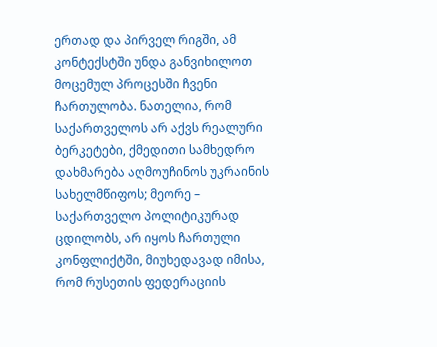ერთად და პირველ რიგში, ამ კონტექსტში უნდა განვიხილოთ მოცემულ პროცესში ჩვენი ჩართულობა. ნათელია, რომ საქართველოს არ აქვს რეალური ბერკეტები, ქმედითი სამხედრო დახმარება აღმოუჩინოს უკრაინის სახელმწიფოს; მეორე – საქართველო პოლიტიკურად ცდილობს, არ იყოს ჩართული კონფლიქტში, მიუხედავად იმისა, რომ რუსეთის ფედერაციის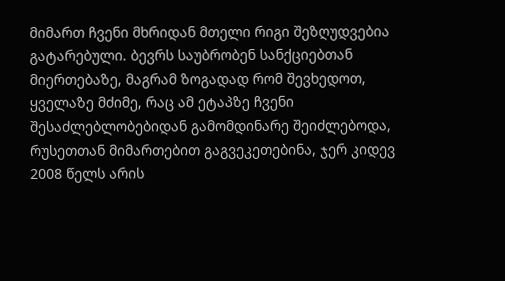მიმართ ჩვენი მხრიდან მთელი რიგი შეზღუდვებია გატარებული. ბევრს საუბრობენ სანქციებთან მიერთებაზე, მაგრამ ზოგადად რომ შევხედოთ, ყველაზე მძიმე, რაც ამ ეტაპზე ჩვენი შესაძლებლობებიდან გამომდინარე შეიძლებოდა, რუსეთთან მიმართებით გაგვეკეთებინა, ჯერ კიდევ 2008 წელს არის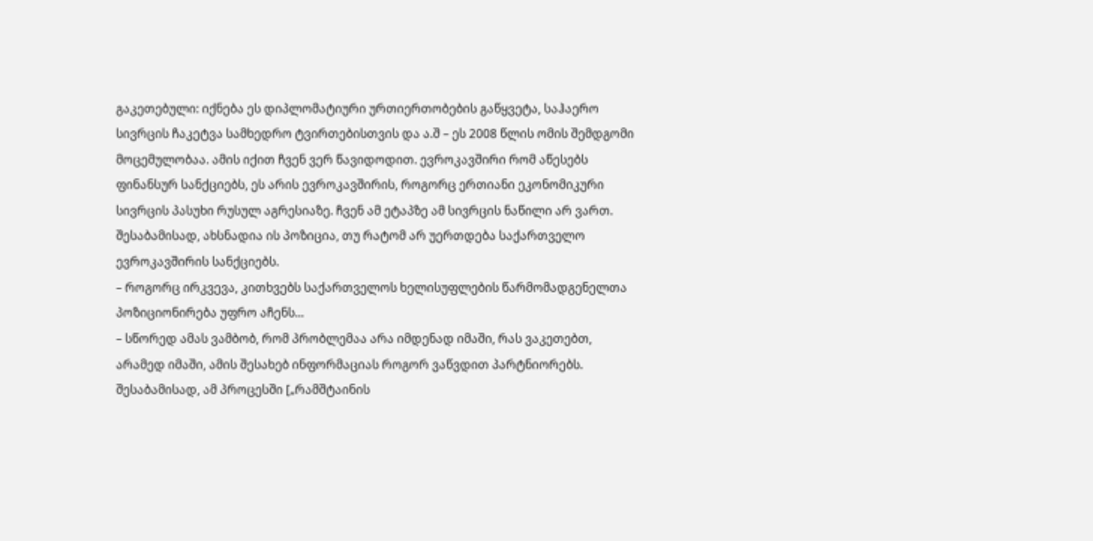გაკეთებული: იქნება ეს დიპლომატიური ურთიერთობების გაწყვეტა, საჰაერო სივრცის ჩაკეტვა სამხედრო ტვირთებისთვის და ა.შ – ეს 2008 წლის ომის შემდგომი მოცემულობაა. ამის იქით ჩვენ ვერ წავიდოდით. ევროკავშირი რომ აწესებს ფინანსურ სანქციებს, ეს არის ევროკავშირის, როგორც ერთიანი ეკონომიკური სივრცის პასუხი რუსულ აგრესიაზე. ჩვენ ამ ეტაპზე ამ სივრცის ნაწილი არ ვართ. შესაბამისად, ახსნადია ის პოზიცია, თუ რატომ არ უერთდება საქართველო ევროკავშირის სანქციებს.
– როგორც ირკვევა, კითხვებს საქართველოს ხელისუფლების წარმომადგენელთა პოზიციონირება უფრო აჩენს...
– სწორედ ამას ვამბობ, რომ პრობლემაა არა იმდენად იმაში, რას ვაკეთებთ, არამედ იმაში, ამის შესახებ ინფორმაციას როგორ ვაწვდით პარტნიორებს. შესაბამისად, ამ პროცესში [„რამშტაინის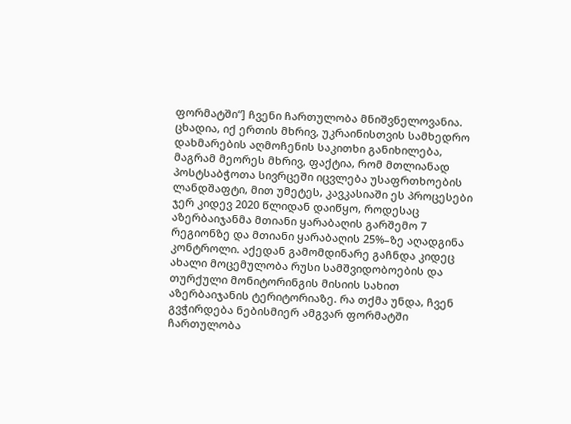ფორმატში“] ჩვენი ჩართულობა მნიშვნელოვანია. ცხადია, იქ ერთის მხრივ, უკრაინისთვის სამხედრო დახმარების აღმოჩენის საკითხი განიხილება, მაგრამ მეორეს მხრივ, ფაქტია, რომ მთლიანად პოსტსაბჭოთა სივრცეში იცვლება უსაფრთხოების ლანდშაფტი, მით უმეტეს, კავკასიაში ეს პროცესები ჯერ კიდევ 2020 წლიდან დაიწყო, როდესაც აზერბაიჯანმა მთიანი ყარაბაღის გარშემო 7 რეგიონზე და მთიანი ყარაბაღის 25%–ზე აღადგინა კონტროლი. აქედან გამომდინარე გაჩნდა კიდეც ახალი მოცემულობა რუსი სამშვიდობოების და თურქული მონიტორინგის მისიის სახით აზერბაიჯანის ტერიტორიაზე. რა თქმა უნდა, ჩვენ გვჭირდება ნებისმიერ ამგვარ ფორმატში ჩართულობა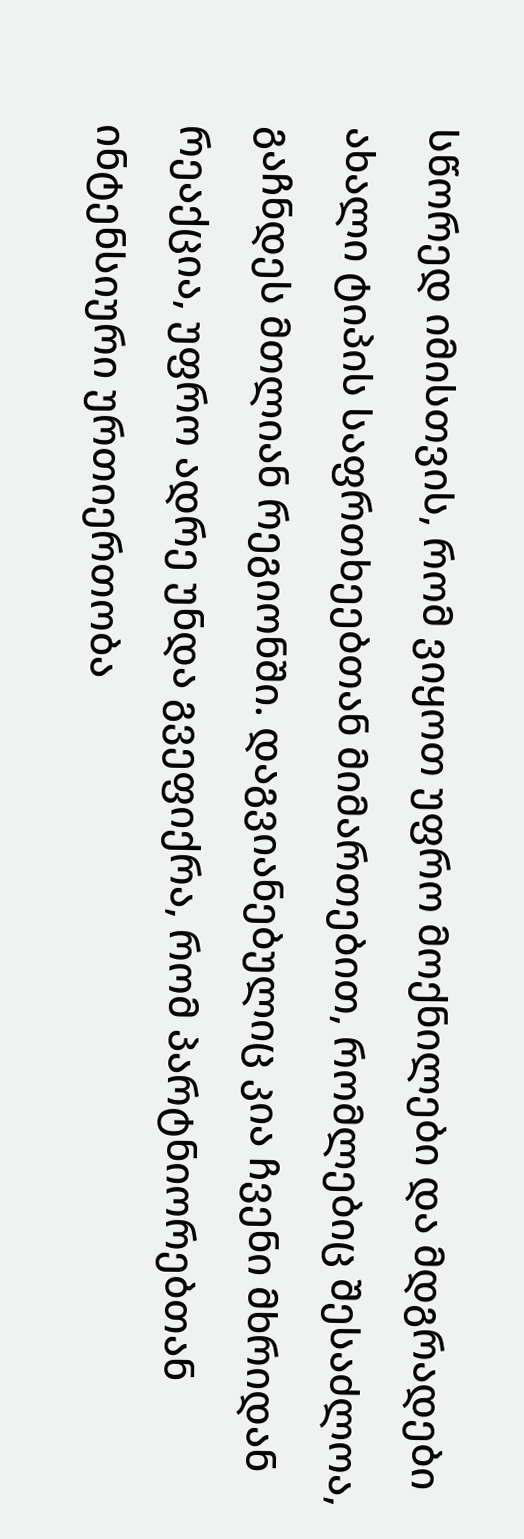სწორედ იმისთვის, რომ ვიყოთ უფრო მოქნილები და მდგრადები ახალი ტიპის საფრთხეებთან მიმართებით, რომლებიც შესაძლოა, გაჩნდეს მთლიან რეგიონში. დაგვიანებულიც კია ჩვენი მხრიდან რეაქცია, უფრო ადრე უნდა გვეფიქრა, რომ პარტნიორებთან ინტენსიური ურთიერთობა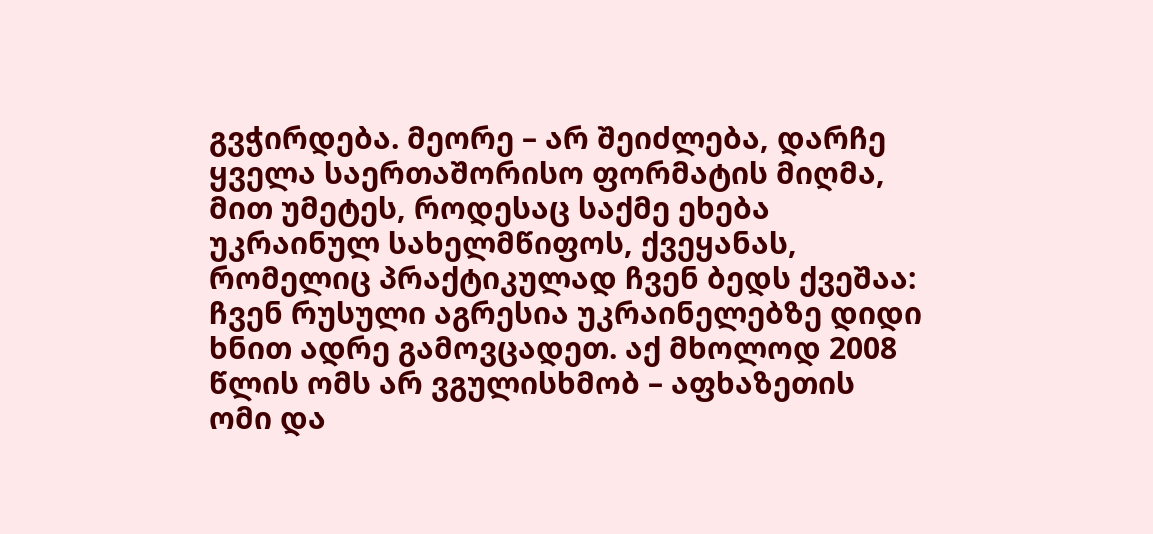გვჭირდება. მეორე – არ შეიძლება, დარჩე ყველა საერთაშორისო ფორმატის მიღმა, მით უმეტეს, როდესაც საქმე ეხება უკრაინულ სახელმწიფოს, ქვეყანას, რომელიც პრაქტიკულად ჩვენ ბედს ქვეშაა: ჩვენ რუსული აგრესია უკრაინელებზე დიდი ხნით ადრე გამოვცადეთ. აქ მხოლოდ 2008 წლის ომს არ ვგულისხმობ – აფხაზეთის ომი და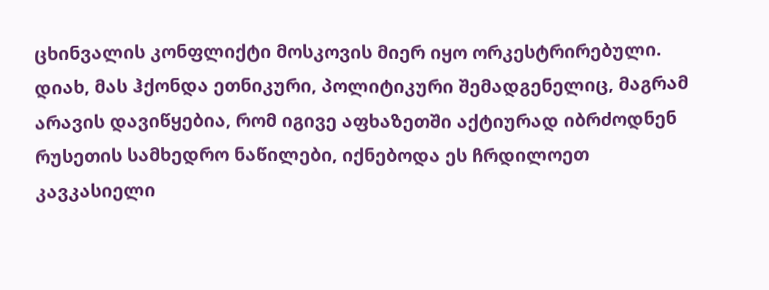ცხინვალის კონფლიქტი მოსკოვის მიერ იყო ორკესტრირებული. დიახ, მას ჰქონდა ეთნიკური, პოლიტიკური შემადგენელიც, მაგრამ არავის დავიწყებია, რომ იგივე აფხაზეთში აქტიურად იბრძოდნენ რუსეთის სამხედრო ნაწილები, იქნებოდა ეს ჩრდილოეთ კავკასიელი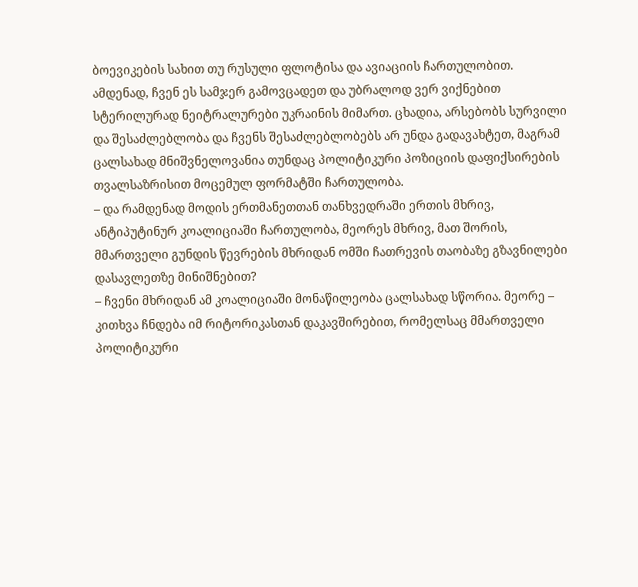ბოევიკების სახით თუ რუსული ფლოტისა და ავიაციის ჩართულობით. ამდენად, ჩვენ ეს სამჯერ გამოვცადეთ და უბრალოდ ვერ ვიქნებით სტერილურად ნეიტრალურები უკრაინის მიმართ. ცხადია, არსებობს სურვილი და შესაძლებლობა და ჩვენს შესაძლებლობებს არ უნდა გადავახტეთ, მაგრამ ცალსახად მნიშვნელოვანია თუნდაც პოლიტიკური პოზიციის დაფიქსირების თვალსაზრისით მოცემულ ფორმატში ჩართულობა.
– და რამდენად მოდის ერთმანეთთან თანხვედრაში ერთის მხრივ, ანტიპუტინურ კოალიციაში ჩართულობა, მეორეს მხრივ, მათ შორის, მმართველი გუნდის წევრების მხრიდან ომში ჩათრევის თაობაზე გზავნილები დასავლეთზე მინიშნებით?
– ჩვენი მხრიდან ამ კოალიციაში მონაწილეობა ცალსახად სწორია. მეორე – კითხვა ჩნდება იმ რიტორიკასთან დაკავშირებით, რომელსაც მმართველი პოლიტიკური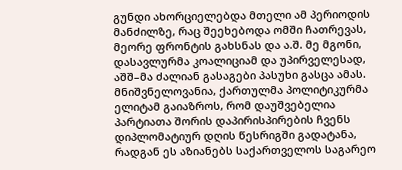გუნდი ახორციელებდა მთელი ამ პერიოდის მანძილზე, რაც შეეხებოდა ომში ჩათრევას, მეორე ფრონტის გახსნას და ა.შ. მე მგონი, დასავლურმა კოალიციამ და უპირველესად, აშშ–მა ძალიან გასაგები პასუხი გასცა ამას. მნიშვნელოვანია, ქართულმა პოლიტიკურმა ელიტამ გაიაზროს, რომ დაუშვებელია პარტიათა შორის დაპირისპირების ჩვენს დიპლომატიურ დღის წესრიგში გადატანა, რადგან ეს აზიანებს საქართველოს საგარეო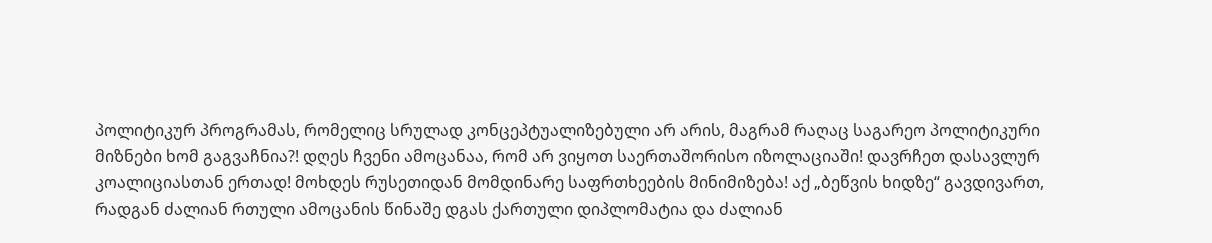პოლიტიკურ პროგრამას, რომელიც სრულად კონცეპტუალიზებული არ არის, მაგრამ რაღაც საგარეო პოლიტიკური მიზნები ხომ გაგვაჩნია?! დღეს ჩვენი ამოცანაა, რომ არ ვიყოთ საერთაშორისო იზოლაციაში! დავრჩეთ დასავლურ კოალიციასთან ერთად! მოხდეს რუსეთიდან მომდინარე საფრთხეების მინიმიზება! აქ „ბეწვის ხიდზე“ გავდივართ, რადგან ძალიან რთული ამოცანის წინაშე დგას ქართული დიპლომატია და ძალიან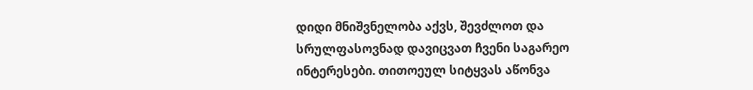დიდი მნიშვნელობა აქვს, შევძლოთ და სრულფასოვნად დავიცვათ ჩვენი საგარეო ინტერესები. თითოეულ სიტყვას აწონვა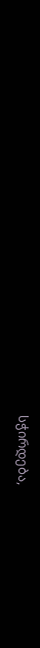სჭირდება,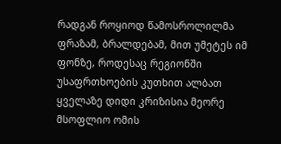რადგან როყიოდ წამოსროლილმა ფრაზამ, ბრალდებამ, მით უმეტეს იმ ფონზე, როდესაც რეგიონში უსაფრთხოების კუთხით ალბათ ყველაზე დიდი კრიზისია მეორე მსოფლიო ომის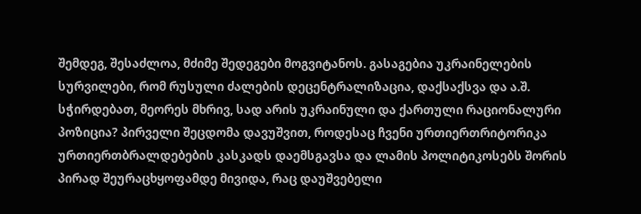შემდეგ, შესაძლოა, მძიმე შედეგები მოგვიტანოს. გასაგებია უკრაინელების სურვილები, რომ რუსული ძალების დეცენტრალიზაცია, დაქსაქსვა და ა.შ. სჭირდებათ, მეორეს მხრივ, სად არის უკრაინული და ქართული რაციონალური პოზიცია? პირველი შეცდომა დავუშვით, როდესაც ჩვენი ურთიერთრიტორიკა ურთიერთბრალდებების კასკადს დაემსგავსა და ლამის პოლიტიკოსებს შორის პირად შეურაცხყოფამდე მივიდა, რაც დაუშვებელი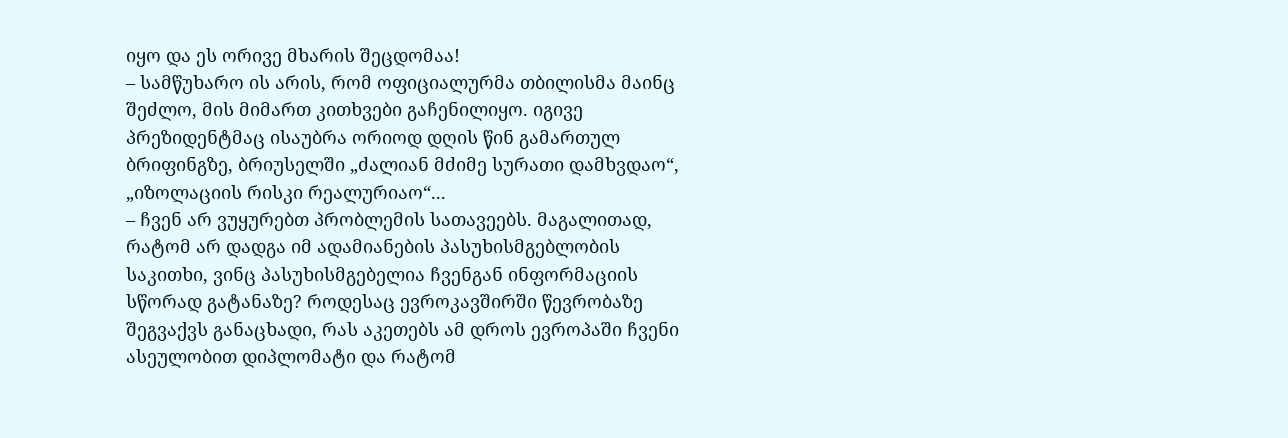იყო და ეს ორივე მხარის შეცდომაა!
– სამწუხარო ის არის, რომ ოფიციალურმა თბილისმა მაინც შეძლო, მის მიმართ კითხვები გაჩენილიყო. იგივე პრეზიდენტმაც ისაუბრა ორიოდ დღის წინ გამართულ ბრიფინგზე, ბრიუსელში „ძალიან მძიმე სურათი დამხვდაო“, „იზოლაციის რისკი რეალურიაო“...
– ჩვენ არ ვუყურებთ პრობლემის სათავეებს. მაგალითად, რატომ არ დადგა იმ ადამიანების პასუხისმგებლობის საკითხი, ვინც პასუხისმგებელია ჩვენგან ინფორმაციის სწორად გატანაზე? როდესაც ევროკავშირში წევრობაზე შეგვაქვს განაცხადი, რას აკეთებს ამ დროს ევროპაში ჩვენი ასეულობით დიპლომატი და რატომ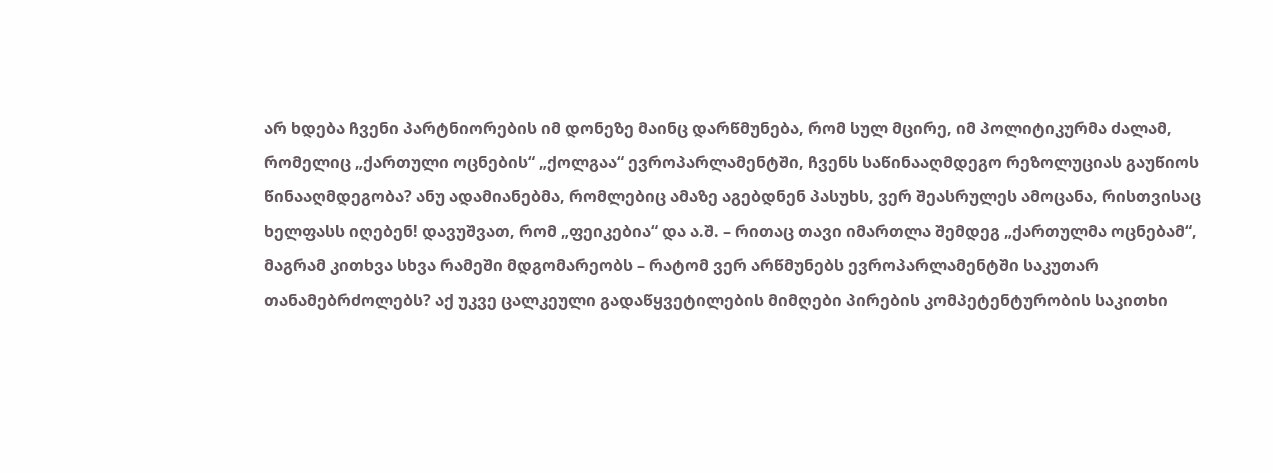არ ხდება ჩვენი პარტნიორების იმ დონეზე მაინც დარწმუნება, რომ სულ მცირე, იმ პოლიტიკურმა ძალამ, რომელიც „ქართული ოცნების“ „ქოლგაა“ ევროპარლამენტში, ჩვენს საწინააღმდეგო რეზოლუციას გაუწიოს წინააღმდეგობა? ანუ ადამიანებმა, რომლებიც ამაზე აგებდნენ პასუხს, ვერ შეასრულეს ამოცანა, რისთვისაც ხელფასს იღებენ! დავუშვათ, რომ „ფეიკებია“ და ა.შ. – რითაც თავი იმართლა შემდეგ „ქართულმა ოცნებამ“, მაგრამ კითხვა სხვა რამეში მდგომარეობს – რატომ ვერ არწმუნებს ევროპარლამენტში საკუთარ თანამებრძოლებს? აქ უკვე ცალკეული გადაწყვეტილების მიმღები პირების კომპეტენტურობის საკითხი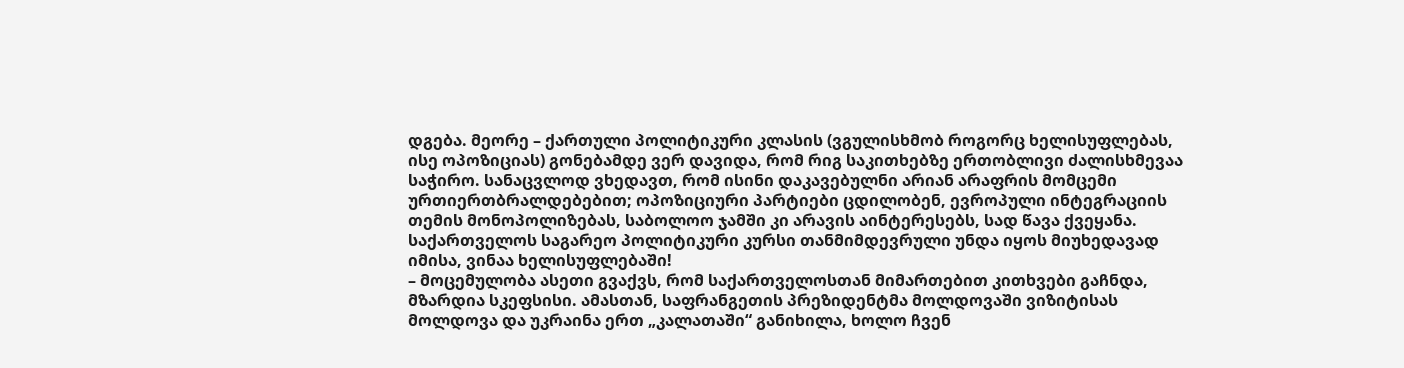დგება. მეორე – ქართული პოლიტიკური კლასის (ვგულისხმობ როგორც ხელისუფლებას, ისე ოპოზიციას) გონებამდე ვერ დავიდა, რომ რიგ საკითხებზე ერთობლივი ძალისხმევაა საჭირო. სანაცვლოდ ვხედავთ, რომ ისინი დაკავებულნი არიან არაფრის მომცემი ურთიერთბრალდებებით; ოპოზიციური პარტიები ცდილობენ, ევროპული ინტეგრაციის თემის მონოპოლიზებას, საბოლოო ჯამში კი არავის აინტერესებს, სად წავა ქვეყანა. საქართველოს საგარეო პოლიტიკური კურსი თანმიმდევრული უნდა იყოს მიუხედავად იმისა, ვინაა ხელისუფლებაში!
– მოცემულობა ასეთი გვაქვს, რომ საქართველოსთან მიმართებით კითხვები გაჩნდა, მზარდია სკეფსისი. ამასთან, საფრანგეთის პრეზიდენტმა მოლდოვაში ვიზიტისას მოლდოვა და უკრაინა ერთ „კალათაში“ განიხილა, ხოლო ჩვენ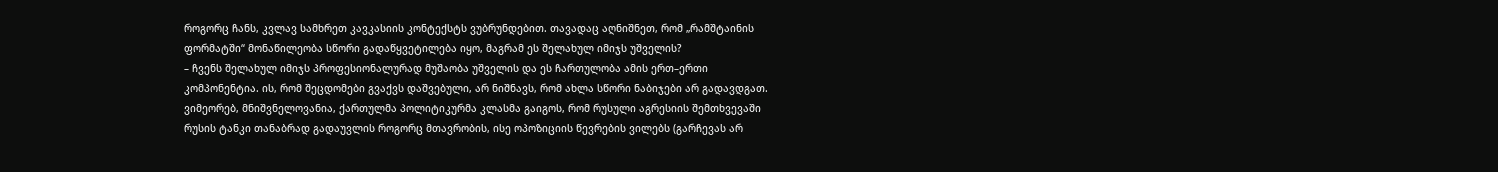როგორც ჩანს, კვლავ სამხრეთ კავკასიის კონტექსტს ვუბრუნდებით. თავადაც აღნიშნეთ, რომ „რამშტაინის ფორმატში“ მონაწილეობა სწორი გადაწყვეტილება იყო, მაგრამ ეს შელახულ იმიჯს უშველის?
– ჩვენს შელახულ იმიჯს პროფესიონალურად მუშაობა უშველის და ეს ჩართულობა ამის ერთ–ერთი კომპონენტია. ის, რომ შეცდომები გვაქვს დაშვებული, არ ნიშნავს, რომ ახლა სწორი ნაბიჯები არ გადავდგათ. ვიმეორებ, მნიშვნელოვანია, ქართულმა პოლიტიკურმა კლასმა გაიგოს, რომ რუსული აგრესიის შემთხვევაში რუსის ტანკი თანაბრად გადაუვლის როგორც მთავრობის, ისე ოპოზიციის წევრების ვილებს (გარჩევას არ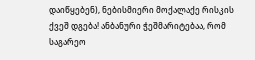დაიწყებენ), ნებისმიერი მოქალაქე რისკის ქვეშ დგება! ანბანური ჭეშმარიტებაა, რომ საგარეო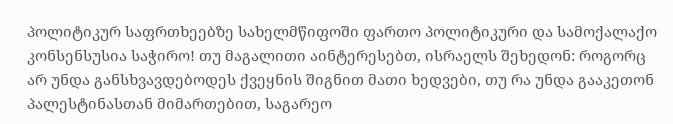პოლიტიკურ საფრთხეებზე სახელმწიფოში ფართო პოლიტიკური და სამოქალაქო კონსენსუსია საჭირო! თუ მაგალითი აინტერესებთ, ისრაელს შეხედონ: როგორც არ უნდა განსხვავდებოდეს ქვეყნის შიგნით მათი ხედვები, თუ რა უნდა გააკეთონ პალესტინასთან მიმართებით, საგარეო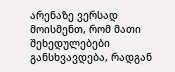არენაზე ვერსად მოისმენთ, რომ მათი შეხედულებები განსხვავდება, რადგან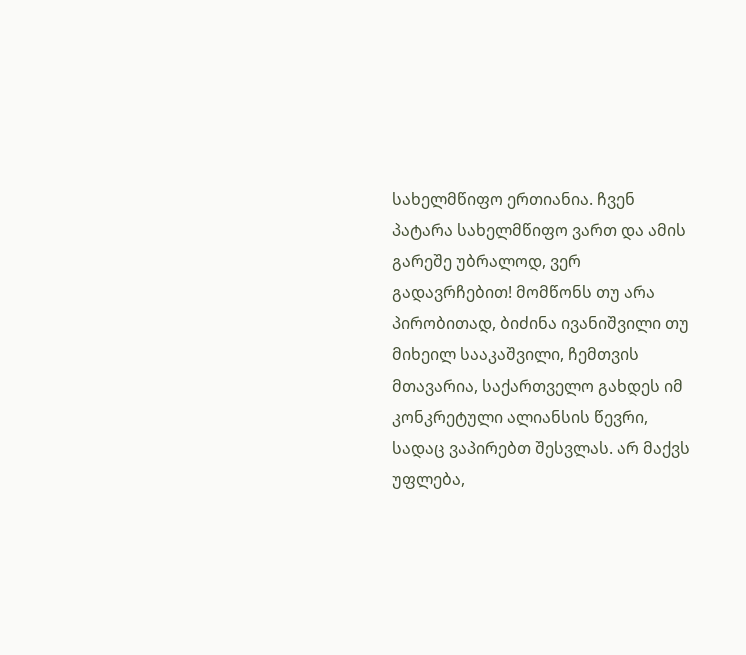სახელმწიფო ერთიანია. ჩვენ პატარა სახელმწიფო ვართ და ამის გარეშე უბრალოდ, ვერ გადავრჩებით! მომწონს თუ არა პირობითად, ბიძინა ივანიშვილი თუ მიხეილ სააკაშვილი, ჩემთვის მთავარია, საქართველო გახდეს იმ კონკრეტული ალიანსის წევრი, სადაც ვაპირებთ შესვლას. არ მაქვს უფლება,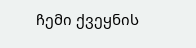ჩემი ქვეყნის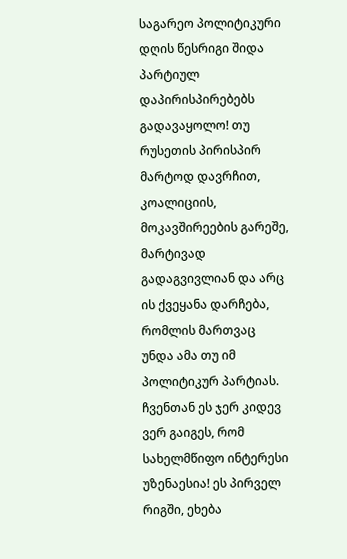საგარეო პოლიტიკური დღის წესრიგი შიდა პარტიულ დაპირისპირებებს გადავაყოლო! თუ რუსეთის პირისპირ მარტოდ დავრჩით, კოალიციის, მოკავშირეების გარეშე, მარტივად გადაგვივლიან და არც ის ქვეყანა დარჩება, რომლის მართვაც უნდა ამა თუ იმ პოლიტიკურ პარტიას. ჩვენთან ეს ჯერ კიდევ ვერ გაიგეს, რომ სახელმწიფო ინტერესი უზენაესია! ეს პირველ რიგში, ეხება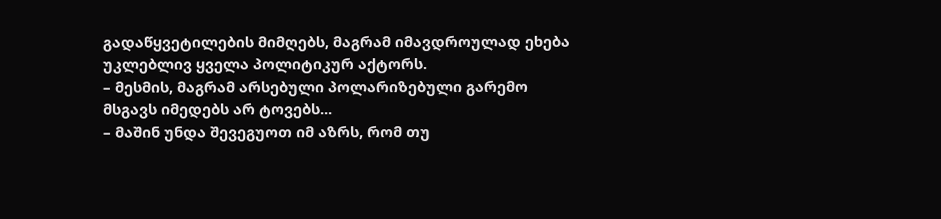გადაწყვეტილების მიმღებს, მაგრამ იმავდროულად ეხება უკლებლივ ყველა პოლიტიკურ აქტორს.
– მესმის, მაგრამ არსებული პოლარიზებული გარემო მსგავს იმედებს არ ტოვებს...
– მაშინ უნდა შევეგუოთ იმ აზრს, რომ თუ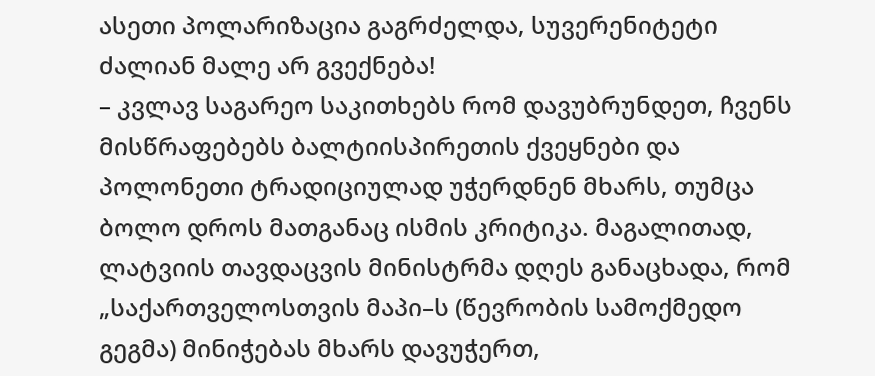ასეთი პოლარიზაცია გაგრძელდა, სუვერენიტეტი ძალიან მალე არ გვექნება!
– კვლავ საგარეო საკითხებს რომ დავუბრუნდეთ, ჩვენს მისწრაფებებს ბალტიისპირეთის ქვეყნები და პოლონეთი ტრადიციულად უჭერდნენ მხარს, თუმცა ბოლო დროს მათგანაც ისმის კრიტიკა. მაგალითად, ლატვიის თავდაცვის მინისტრმა დღეს განაცხადა, რომ „საქართველოსთვის მაპი–ს (წევრობის სამოქმედო გეგმა) მინიჭებას მხარს დავუჭერთ,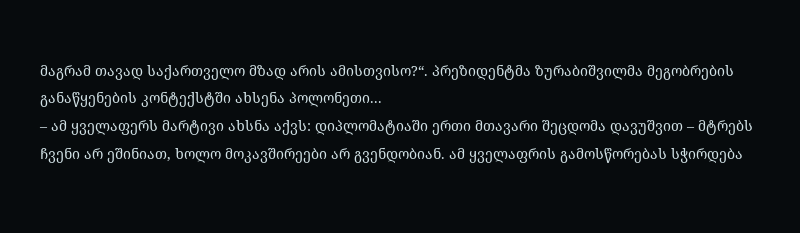მაგრამ თავად საქართველო მზად არის ამისთვისო?“. პრეზიდენტმა ზურაბიშვილმა მეგობრების განაწყენების კონტექსტში ახსენა პოლონეთი...
– ამ ყველაფერს მარტივი ახსნა აქვს: დიპლომატიაში ერთი მთავარი შეცდომა დავუშვით – მტრებს ჩვენი არ ეშინიათ, ხოლო მოკავშირეები არ გვენდობიან. ამ ყველაფრის გამოსწორებას სჭირდება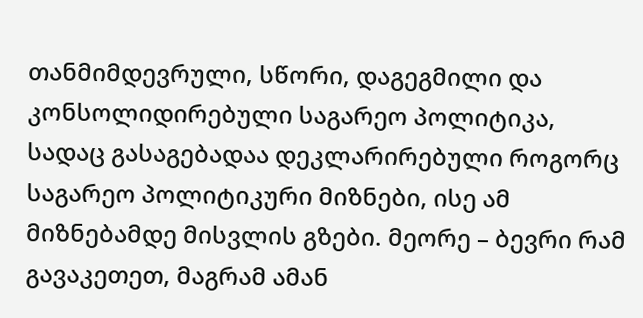თანმიმდევრული, სწორი, დაგეგმილი და კონსოლიდირებული საგარეო პოლიტიკა, სადაც გასაგებადაა დეკლარირებული როგორც საგარეო პოლიტიკური მიზნები, ისე ამ მიზნებამდე მისვლის გზები. მეორე – ბევრი რამ გავაკეთეთ, მაგრამ ამან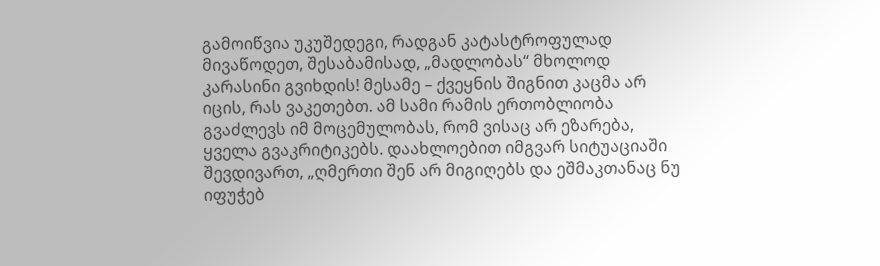გამოიწვია უკუშედეგი, რადგან კატასტროფულად მივაწოდეთ, შესაბამისად, „მადლობას“ მხოლოდ კარასინი გვიხდის! მესამე – ქვეყნის შიგნით კაცმა არ იცის, რას ვაკეთებთ. ამ სამი რამის ერთობლიობა გვაძლევს იმ მოცემულობას, რომ ვისაც არ ეზარება, ყველა გვაკრიტიკებს. დაახლოებით იმგვარ სიტუაციაში შევდივართ, „ღმერთი შენ არ მიგიღებს და ეშმაკთანაც ნუ იფუჭებ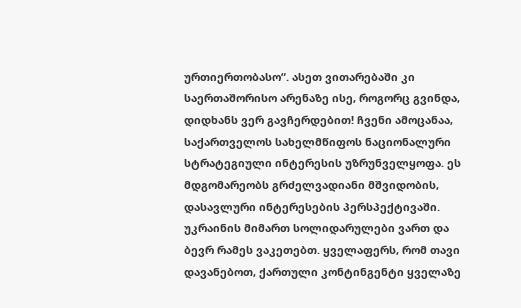ურთიერთობასო“. ასეთ ვითარებაში კი საერთაშორისო არენაზე ისე, როგორც გვინდა, დიდხანს ვერ გავჩერდებით! ჩვენი ამოცანაა, საქართველოს სახელმწიფოს ნაციონალური სტრატეგიული ინტერესის უზრუნველყოფა. ეს მდგომარეობს გრძელვადიანი მშვიდობის, დასავლური ინტერესების პერსპექტივაში. უკრაინის მიმართ სოლიდარულები ვართ და ბევრ რამეს ვაკეთებთ. ყველაფერს, რომ თავი დავანებოთ, ქართული კონტინგენტი ყველაზე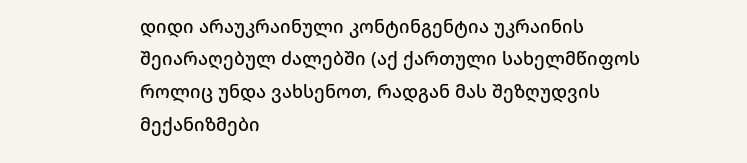დიდი არაუკრაინული კონტინგენტია უკრაინის შეიარაღებულ ძალებში (აქ ქართული სახელმწიფოს როლიც უნდა ვახსენოთ, რადგან მას შეზღუდვის მექანიზმები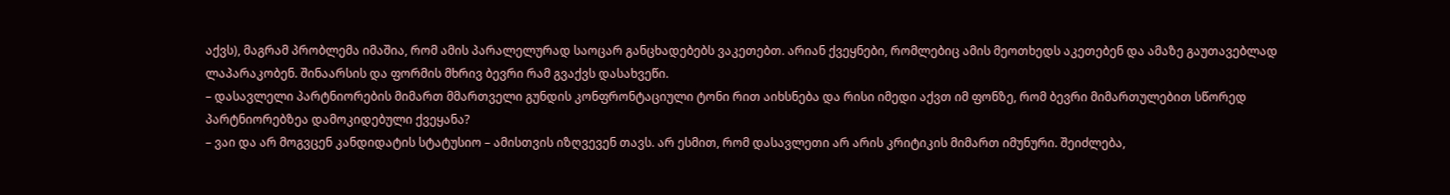აქვს), მაგრამ პრობლემა იმაშია, რომ ამის პარალელურად საოცარ განცხადებებს ვაკეთებთ. არიან ქვეყნები, რომლებიც ამის მეოთხედს აკეთებენ და ამაზე გაუთავებლად ლაპარაკობენ. შინაარსის და ფორმის მხრივ ბევრი რამ გვაქვს დასახვეწი.
– დასავლელი პარტნიორების მიმართ მმართველი გუნდის კონფრონტაციული ტონი რით აიხსნება და რისი იმედი აქვთ იმ ფონზე, რომ ბევრი მიმართულებით სწორედ პარტნიორებზეა დამოკიდებული ქვეყანა?
– ვაი და არ მოგვცენ კანდიდატის სტატუსიო – ამისთვის იზღვევენ თავს. არ ესმით, რომ დასავლეთი არ არის კრიტიკის მიმართ იმუნური. შეიძლება,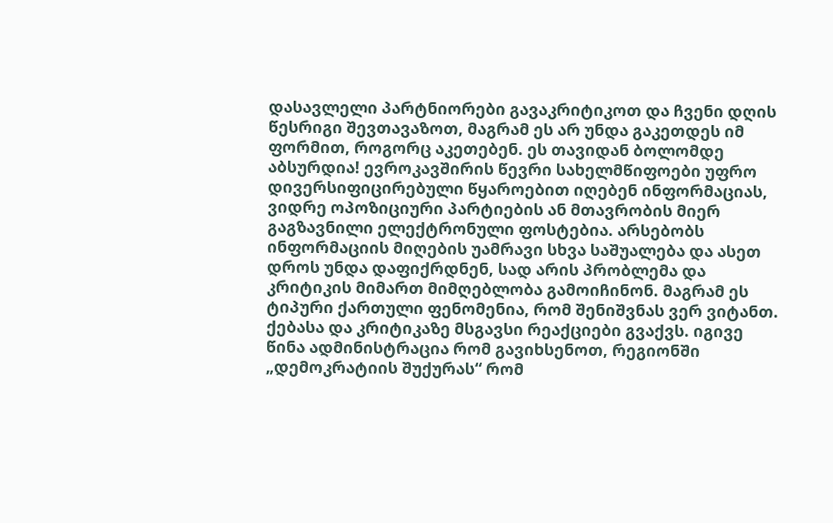დასავლელი პარტნიორები გავაკრიტიკოთ და ჩვენი დღის წესრიგი შევთავაზოთ, მაგრამ ეს არ უნდა გაკეთდეს იმ ფორმით, როგორც აკეთებენ. ეს თავიდან ბოლომდე აბსურდია! ევროკავშირის წევრი სახელმწიფოები უფრო დივერსიფიცირებული წყაროებით იღებენ ინფორმაციას, ვიდრე ოპოზიციური პარტიების ან მთავრობის მიერ გაგზავნილი ელექტრონული ფოსტებია. არსებობს ინფორმაციის მიღების უამრავი სხვა საშუალება და ასეთ დროს უნდა დაფიქრდნენ, სად არის პრობლემა და კრიტიკის მიმართ მიმღებლობა გამოიჩინონ. მაგრამ ეს ტიპური ქართული ფენომენია, რომ შენიშვნას ვერ ვიტანთ. ქებასა და კრიტიკაზე მსგავსი რეაქციები გვაქვს. იგივე წინა ადმინისტრაცია რომ გავიხსენოთ, რეგიონში „დემოკრატიის შუქურას“ რომ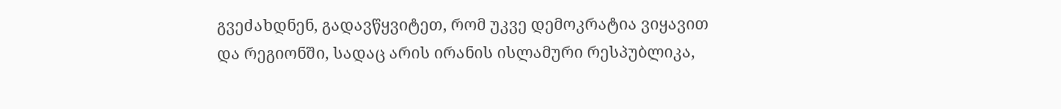გვეძახდნენ, გადავწყვიტეთ, რომ უკვე დემოკრატია ვიყავით და რეგიონში, სადაც არის ირანის ისლამური რესპუბლიკა,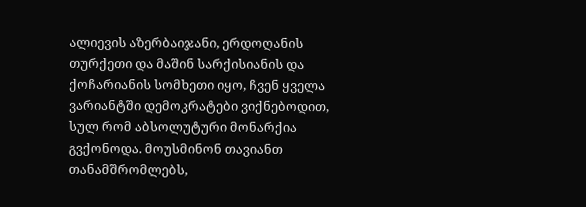ალიევის აზერბაიჯანი, ერდოღანის თურქეთი და მაშინ სარქისიანის და ქოჩარიანის სომხეთი იყო, ჩვენ ყველა ვარიანტში დემოკრატები ვიქნებოდით, სულ რომ აბსოლუტური მონარქია გვქონოდა. მოუსმინონ თავიანთ თანამშრომლებს,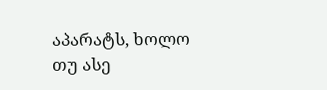აპარატს, ხოლო თუ ასე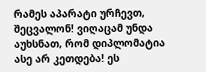რამეს აპარატი ურჩევთ, შეცვალონ! ვიღაცამ უნდა აუხსნათ, რომ დიპლომატია ასე არ კეთდება! ეს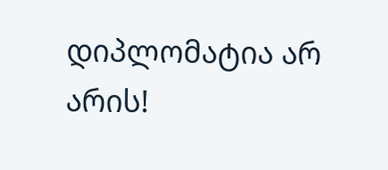დიპლომატია არ არის!